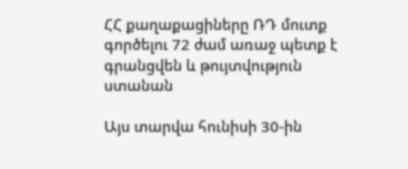ՀՀ քաղաքացիները ՌԴ մուտք գործելու 72 ժամ առաջ պետք է գրանցվեն և թույտվություն ստանան

Այս տարվա հունիսի 30-ին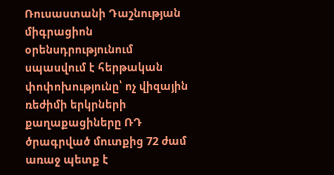Ռուսաստանի Դաշնության միգրացիոն օրենսդրությունում սպասվում է հերթական փոփոխությունը՝ ոչ վիզային ռեժիմի երկրների քաղաքացիները ՌԴ ծրագրված մուտքից 72 ժամ առաջ պետք է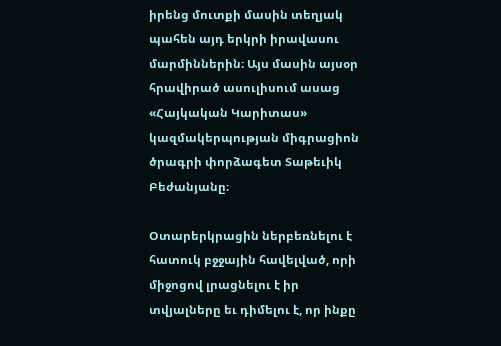իրենց մուտքի մասին տեղյակ պահեն այդ երկրի իրավասու մարմիններին։ Այս մասին այսօր հրավիրած ասուլիսում ասաց «Հայկական Կարիտաս» կազմակերպության միգրացիոն ծրագրի փորձագետ Տաթեւիկ Բեժանյանը։

Օտարերկրացին ներբեռնելու է հատուկ բջջային հավելված, որի միջոցով լրացնելու է իր տվյալները եւ դիմելու է, որ ինքը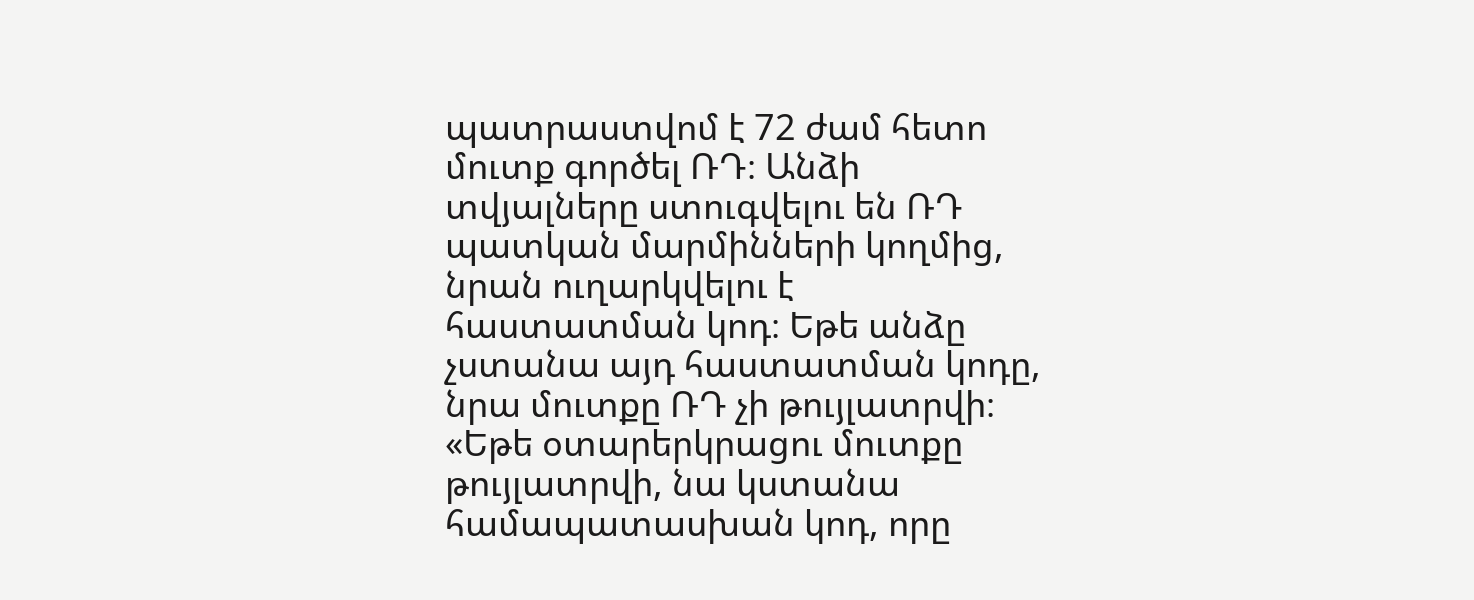պատրաստվոմ է 72 ժամ հետո մուտք գործել ՌԴ։ Անձի տվյալները ստուգվելու են ՌԴ պատկան մարմինների կողմից, նրան ուղարկվելու է հաստատման կոդ։ Եթե անձը չստանա այդ հաստատման կոդը, նրա մուտքը ՌԴ չի թույլատրվի։ «Եթե օտարերկրացու մուտքը թույլատրվի, նա կստանա համապատասխան կոդ, որը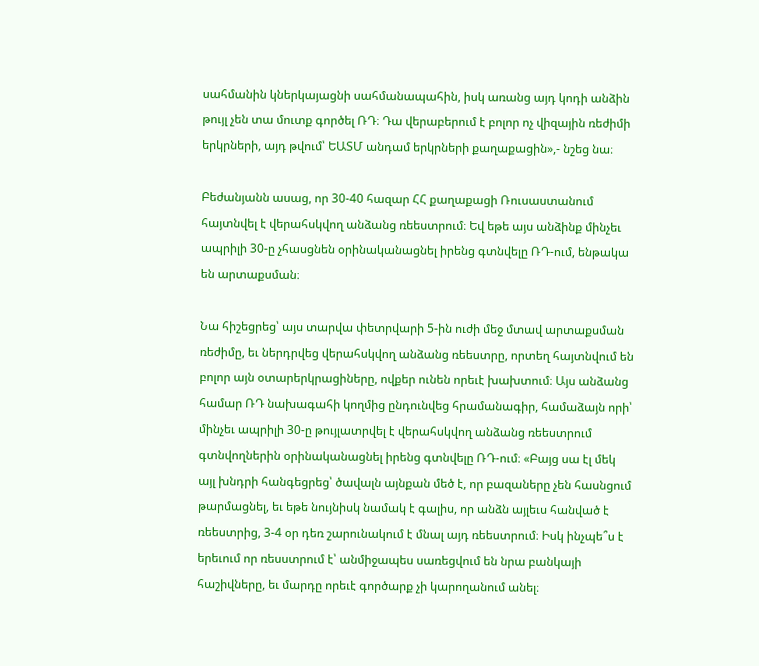սահմանին կներկայացնի սահմանապահին, իսկ առանց այդ կոդի անձին թույլ չեն տա մուտք գործել ՌԴ։ Դա վերաբերում է բոլոր ոչ վիզային ռեժիմի երկրների, այդ թվում՝ ԵԱՏՄ անդամ երկրների քաղաքացին»,- նշեց նա։

Բեժանյանն ասաց, որ 30-40 հազար ՀՀ քաղաքացի Ռուսաստանում հայտնվել է վերահսկվող անձանց ռեեստրում։ Եվ եթե այս անձինք մինչեւ ապրիլի 30-ը չհասցնեն օրինականացնել իրենց գտնվելը ՌԴ-ում, ենթակա են արտաքսման։

Նա հիշեցրեց՝ այս տարվա փետրվարի 5-ին ուժի մեջ մտավ արտաքսման ռեժիմը, եւ ներդրվեց վերահսկվող անձանց ռեեստրը, որտեղ հայտնվում են բոլոր այն օտարերկրացիները, ովքեր ունեն որեւէ խախտում։ Այս անձանց համար ՌԴ նախագահի կողմից ընդունվեց հրամանագիր, համաձայն որի՝ մինչեւ ապրիլի 30-ը թույլատրվել է վերահսկվող անձանց ռեեստրում գտնվողներին օրինականացնել իրենց գտնվելը ՌԴ-ում։ «Բայց սա էլ մեկ այլ խնդրի հանգեցրեց՝ ծավալն այնքան մեծ է, որ բազաները չեն հասնցում թարմացնել, եւ եթե նույնիսկ նամակ է գալիս, որ անձն այլեւս հանված է ռեեստրից, 3-4 օր դեռ շարունակում է մնալ այդ ռեեստրում։ Իսկ ինչպե՞ս է երեւում որ ռեսստրում է՝ անմիջապես սառեցվում են նրա բանկայի հաշիվները, եւ մարդը որեւէ գործարք չի կարողանում անել։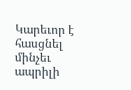Կարեւոր է հասցնել մինչեւ ապրիլի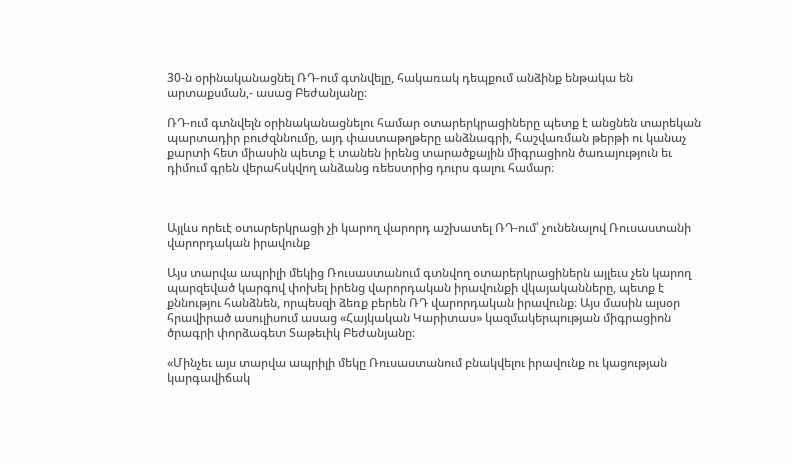30-ն օրինականացնել ՌԴ-ում գտնվելը, հակառակ դեպքում անձինք ենթակա են արտաքսման,- ասաց Բեժանյանը։

ՌԴ-ում գտնվելն օրինականացնելու համար օտարերկրացիները պետք է անցնեն տարեկան պարտադիր բուժզննումը, այդ փաստաթղթերը անձնագրի, հաշվառման թերթի ու կանաչ քարտի հետ միասին պետք է տանեն իրենց տարածքային միգրացիոն ծառայություն եւ դիմում գրեն վերահսկվող անձանց ռեեստրից դուրս գալու համար։



Այլևս որեւէ օտարերկրացի չի կարող վարորդ աշխատել ՌԴ-ում՝ չունենալով Ռուսաստանի վարորդական իրավունք

Այս տարվա ապրիլի մեկից Ռուսաստանում գտնվող օտարերկրացիներն այլեւս չեն կարող պարզեված կարգով փոխել իրենց վարորդական իրավունքի վկայականները, պետք է քննությու հանձնեն, որպեսզի ձեռք բերեն ՌԴ վարորդական իրավունք։ Այս մասին այսօր հրավիրած ասուլիսում ասաց «Հայկական Կարիտաս» կազմակերպության միգրացիոն ծրագրի փորձագետ Տաթեւիկ Բեժանյանը։

«Մինչեւ այս տարվա ապրիլի մեկը Ռուսաստանում բնակվելու իրավունք ու կացության կարգավիճակ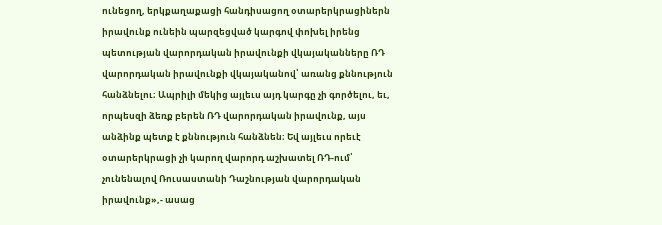ունեցող, երկքաղաքացի հանդիսացող օտարերկրացիներն իրավունք ունեին պարզեցված կարգով փոխել իրենց պետության վարորդական իրավունքի վկայականները ՌԴ վարորդական իրավունքի վկայականով՝ առանց քննություն հանձնելու։ Ապրիլի մեկից այլեւս այդ կարգը չի գործելու, եւ, որպեսզի ձեռք բերեն ՌԴ վարորդական իրավունք, այս անձինք պետք է քննություն հանձնեն։ Եվ այլեւս որեւէ օտարերկրացի չի կարող վարորդ աշխատել ՌԴ-ում՝ չունենալով Ռուսաստանի Դաշնության վարորդական իրավունք»,- ասաց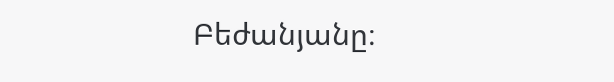Բեժանյանը։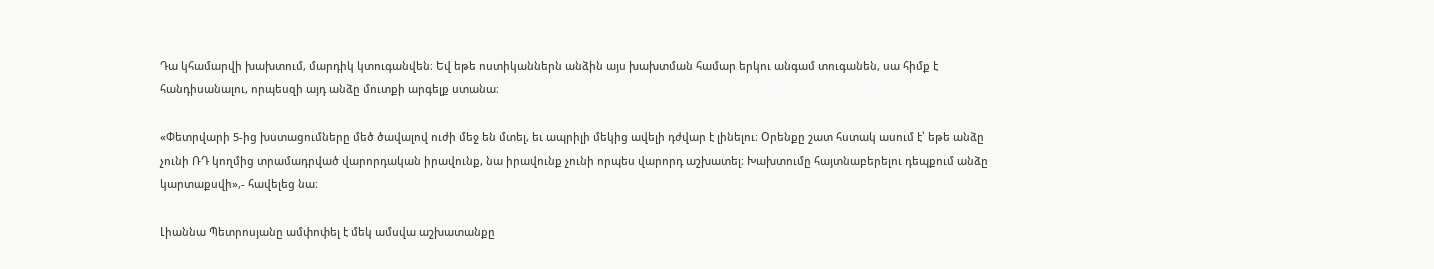Դա կհամարվի խախտում, մարդիկ կտուգանվեն։ Եվ եթե ոստիկաններն անձին այս խախտման համար երկու անգամ տուգանեն, սա հիմք է հանդիսանալու, որպեսզի այդ անձը մուտքի արգելք ստանա։

«Փետրվարի 5-ից խստացումները մեծ ծավալով ուժի մեջ են մտել, եւ ապրիլի մեկից ավելի դժվար է լինելու։ Օրենքը շատ հստակ ասում է՝ եթե անձը չունի ՌԴ կողմից տրամադրված վարորդական իրավունք, նա իրավունք չունի որպես վարորդ աշխատել։ Խախտումը հայտնաբերելու դեպքում անձը կարտաքսվի»,- հավելեց նա։

Լիաննա Պետրոսյանը ամփոփել է մեկ ամսվա աշխատանքը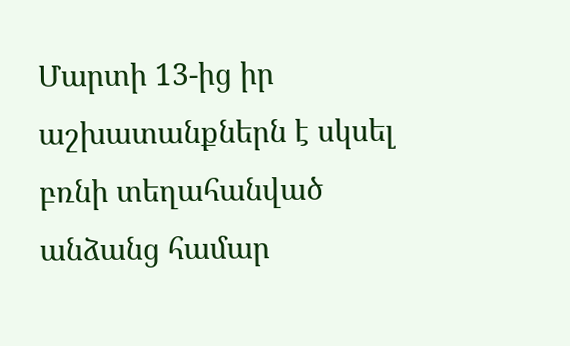Մարտի 13-ից իր աշխատանքներն է սկսել բռնի տեղահանված անձանց համար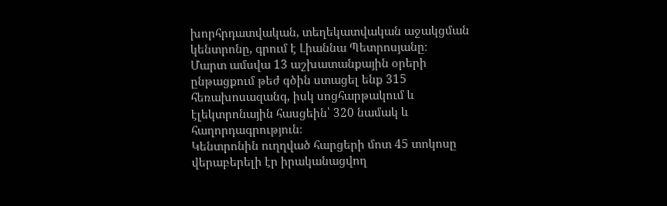խորհրդատվական, տեղեկատվական աջակցման կենտրոնը, գրում է Լիաննա Պետրոսյանը։
Մարտ ամսվա 13 աշխատանքային օրերի ընթացքում թեժ գծին ստացել ենք 315 հեռախոսազանգ, իսկ սոցհարթակում և էլեկտրոնային հասցեին՝ 320 նամակ և հաղորդագրություն։
Կենտրոնին ուղղված հարցերի մոտ 45 տոկոսը վերաբերելի էր իրականացվող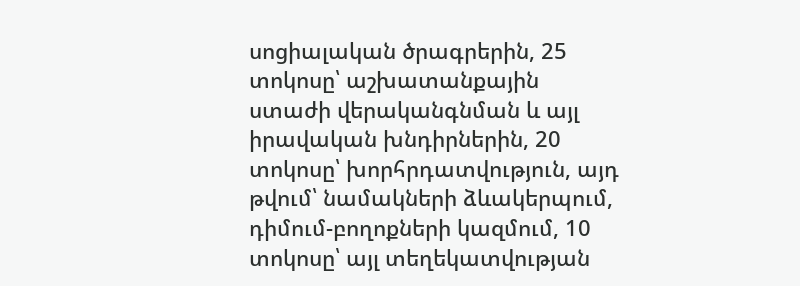սոցիալական ծրագրերին, 25 տոկոսը՝ աշխատանքային ստաժի վերականգնման և այլ իրավական խնդիրներին, 20 տոկոսը՝ խորհրդատվություն, այդ թվում՝ նամակների ձևակերպում, դիմում-բողոքների կազմում, 10 տոկոսը՝ այլ տեղեկատվության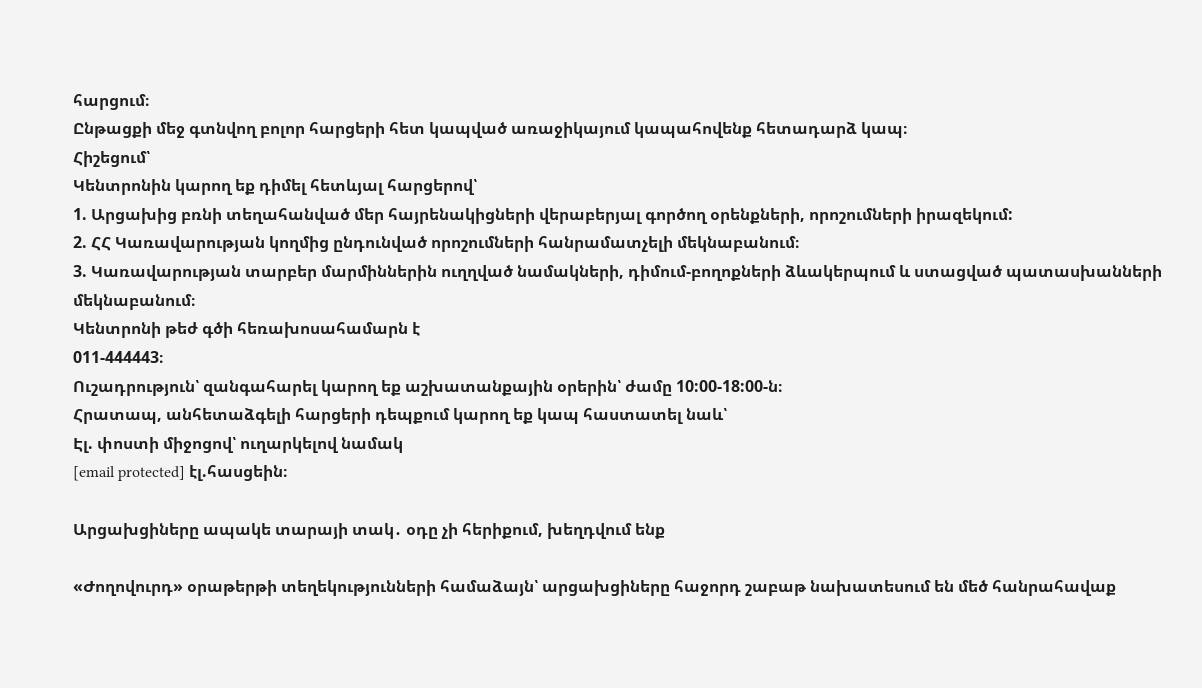հարցում։
Ընթացքի մեջ գտնվող բոլոր հարցերի հետ կապված առաջիկայում կապահովենք հետադարձ կապ։
Հիշեցում՝
Կենտրոնին կարող եք դիմել հետևյալ հարցերով՝
1. Արցախից բռնի տեղահանված մեր հայրենակիցների վերաբերյալ գործող օրենքների, որոշումների իրազեկում:
2. ՀՀ Կառավարության կողմից ընդունված որոշումների հանրամատչելի մեկնաբանում։
3. Կառավարության տարբեր մարմիններին ուղղված նամակների, դիմում-բողոքների ձևակերպում և ստացված պատասխանների մեկնաբանում։
Կենտրոնի թեժ գծի հեռախոսահամարն է
011-444443։
Ուշադրություն՝ զանգահարել կարող եք աշխատանքային օրերին՝ ժամը 10:00-18:00-ն։
Հրատապ, անհետաձգելի հարցերի դեպքում կարող եք կապ հաստատել նաև՝
Էլ. փոստի միջոցով՝ ուղարկելով նամակ
[email protected] էլ.հասցեին։

Արցախցիները ապակե տարայի տակ․ օդը չի հերիքում, խեղդվում ենք

«Ժողովուրդ» օրաթերթի տեղեկությունների համաձայն՝ արցախցիները հաջորդ շաբաթ նախատեսում են մեծ հանրահավաք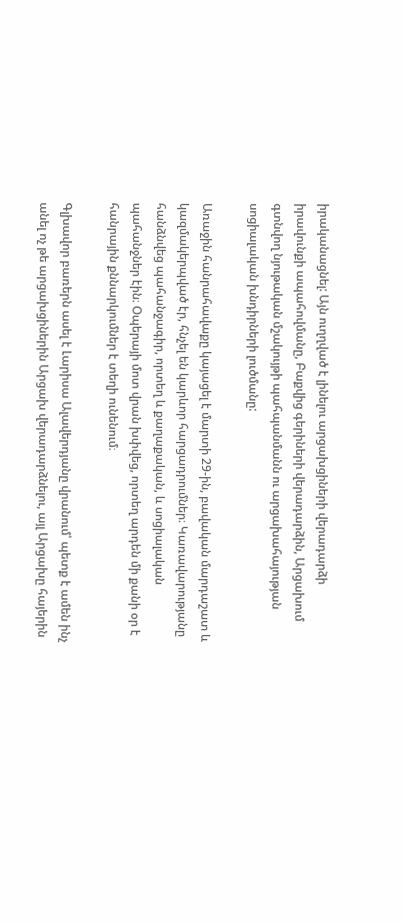իրականացնել: Այն ուղղված է լինելու արցախցիների վերադարձի իրավունքի ապահովմանը, Բաքվից գերիների վերադարձին, Արցախում գտնվող նյութական մշակույթի պահպանմանն ու արցախահայության սոցիալական խնդիրների լուծմանը:

Առաջին հանրահավաքը կայացել է մարտի 29-ին, բավական մարդաշատ և կազմակերպված էր, հնչել են կարևոր հարցադրումներ։ Կառավարությանը հանձնվեց պահանջագիր, որտեղ և քաղաքական, և սոցիալական պահանջներ էին։ Օպերայի մոտ վրան խփվեց, որտեղ արդեն մի քանի օր է հանրային քննարկումներ է տեղի ունենում։

Գլխավոր բառերն ասել է Լարիսա Ալավերդյանը վրանում՝ պետք է ամեն ինչ անել ոչ թե արցախցիներին Արցախ վերադարձնելու, այլ Արցախը հայերին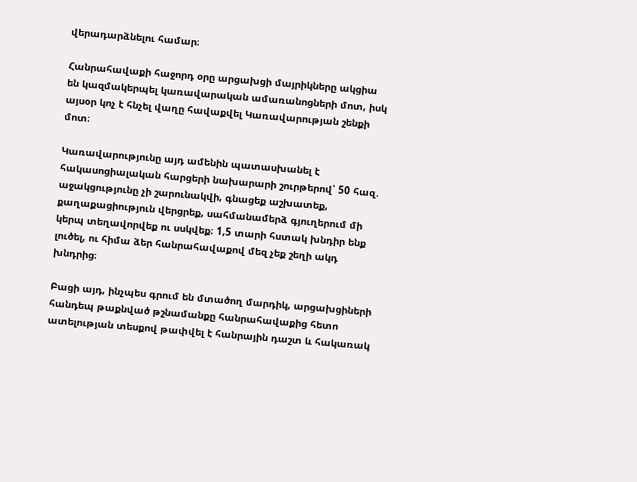վերադարձնելու համար։

Հանրահավաքի հաջորդ օրը արցախցի մայրիկները ակցիա են կազմակերպել կառավարական ամառանոցների մոտ, իսկ այսօր կոչ է հնչել վաղը հավաքվել Կառավարության շենքի մոտ։

Կառավարությունը այդ ամենին պատասխանել է հակասոցիալական հարցերի նախարարի շուրթերով՝ 50 հազ․ աջակցությունը չի շարունակվի, գնացեք աշխատեք, քաղաքացիություն վերցրեք, սահմանամերձ գյուղերում մի կերպ տեղավորվեք ու սսկվեք։ 1,5 տարի հստակ խնդիր ենք լուծել, ու հիմա ձեր հանրահավաքով մեզ չեք շեղի ակդ խնդրից։

Բացի այդ, ինչպես գրում են մտածող մարդիկ, արցախցիների հանդեպ թաքնված թշնամանքը հանրահավաքից հետո ատելության տեսքով թափվել է հանրային դաշտ և հակառակ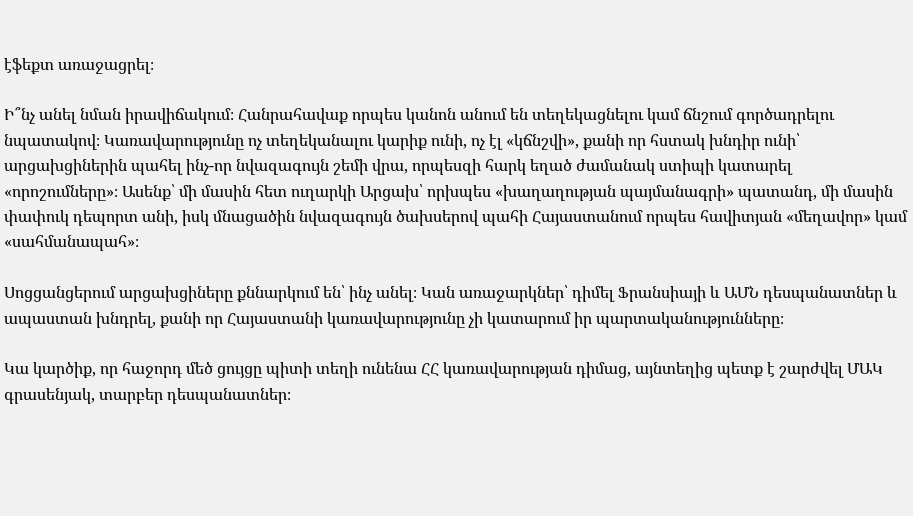էֆեքտ առաջացրել։

Ի՞նչ անել նման իրավիճակում։ Հանրահավաք որպես կանոն անում են տեղեկացնելու կամ ճնշում գործադրելու նպատակով։ Կառավարությունը ոչ տեղեկանալու կարիք ունի, ոչ էլ «կճնշվի», քանի որ հստակ խնդիր ունի՝ արցախցիներին պահել ինչ-որ նվազագույն շեմի վրա, որպեսզի հարկ եղած ժամանակ ստիպի կատարել «որոշումները»։ Ասենք՝ մի մասին հետ ուղարկի Արցախ՝ որխպես «խաղաղության պայմանագրի» պատանդ, մի մասին փափուկ դեպորտ անի, իսկ մնացածին նվազագույն ծախսերով պահի Հայաստանում որպես հավիտյան «մեղավոր» կամ «սահմանապահ»։

Սոցցանցերում արցախցիները քննարկում են՝ ինչ անել։ Կան առաջարկներ՝ դիմել Ֆրանսիայի և ԱՄՆ դեսպանատներ և ապաստան խնդրել, քանի որ Հայաստանի կառավարությունը չի կատարում իր պարտականությունները։

Կա կարծիք, որ հաջորդ մեծ ցույցը պիտի տեղի ունենա ՀՀ կառավարության դիմաց, այնտեղից պետք է շարժվել ՄԱԿ գրասենյակ, տարբեր դեսպանատներ։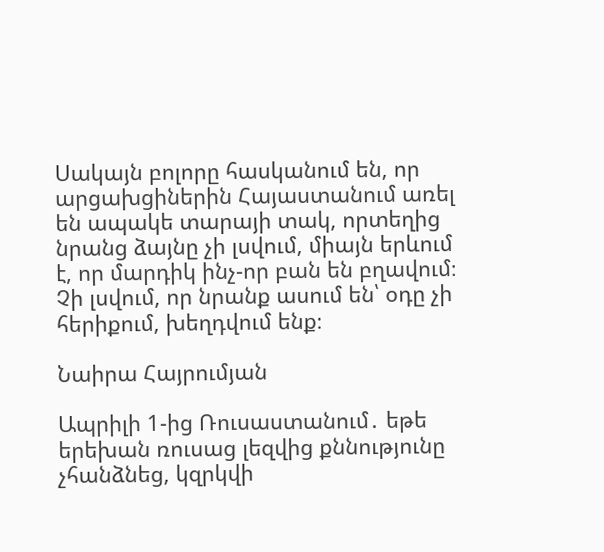Սակայն բոլորը հասկանում են, որ արցախցիներին Հայաստանում առել են ապակե տարայի տակ, որտեղից նրանց ձայնը չի լսվում, միայն երևում է, որ մարդիկ ինչ-որ բան են բղավում։ Չի լսվում, որ նրանք ասում են՝ օդը չի հերիքում, խեղդվում ենք։

Նաիրա Հայրումյան

Ապրիլի 1-ից Ռուսաստանում․ եթե երեխան ռուսաց լեզվից քննությունը չհանձնեց, կզրկվի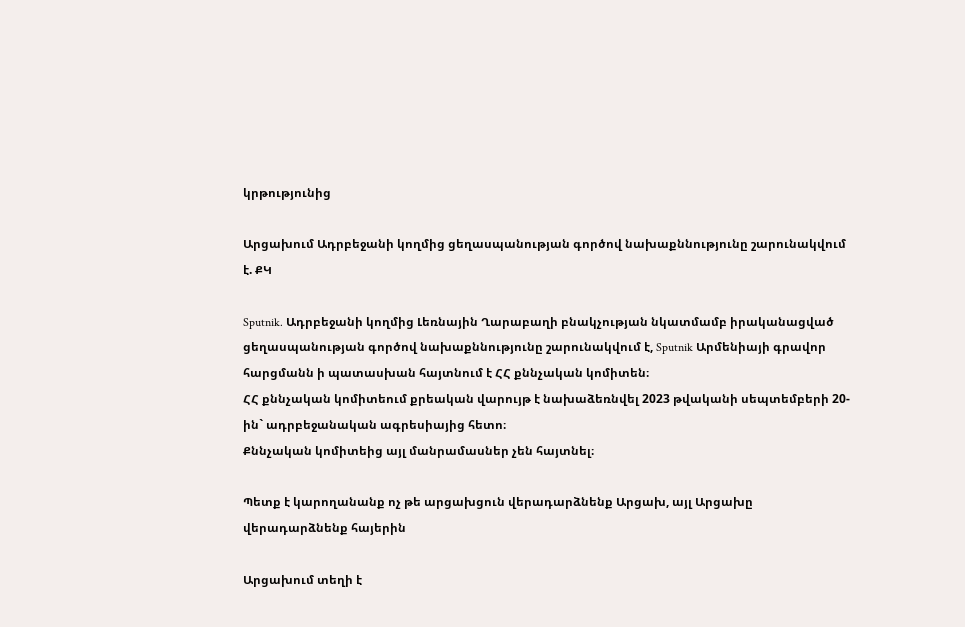կրթությունից

Արցախում Ադրբեջանի կողմից ցեղասպանության գործով նախաքննությունը շարունակվում է. ՔԿ

Sputnik. Ադրբեջանի կողմից Լեռնային Ղարաբաղի բնակչության նկատմամբ իրականացված ցեղասպանության գործով նախաքննությունը շարունակվում է, Sputnik Արմենիայի գրավոր հարցմանն ի պատասխան հայտնում է ՀՀ քննչական կոմիտեն։
ՀՀ քննչական կոմիտեում քրեական վարույթ է նախաձեռնվել 2023 թվականի սեպտեմբերի 20-ին` ադրբեջանական ագրեսիայից հետո։
Քննչական կոմիտեից այլ մանրամասներ չեն հայտնել։

Պետք է կարողանանք ոչ թե արցախցուն վերադարձնենք Արցախ, այլ Արցախը վերադարձնենք հայերին

Արցախում տեղի է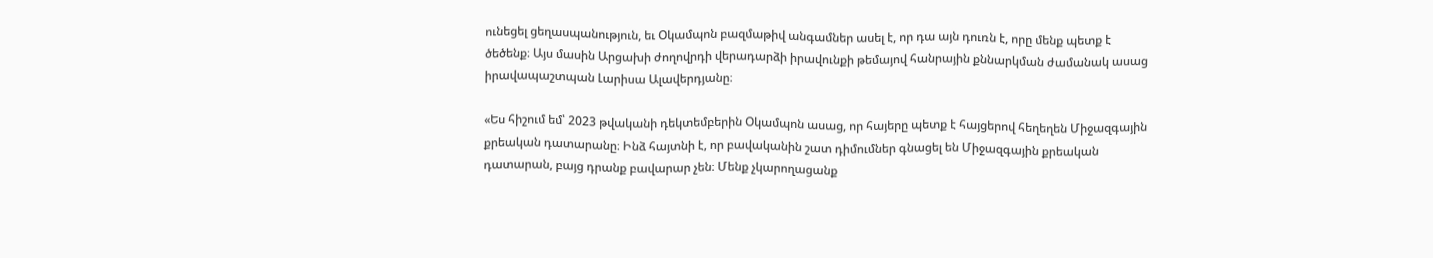ունեցել ցեղասպանություն, եւ Օկամպոն բազմաթիվ անգամներ ասել է, որ դա այն դուռն է, որը մենք պետք է ծեծենք։ Այս մասին Արցախի ժողովրդի վերադարձի իրավունքի թեմայով հանրային քննարկման ժամանակ ասաց իրավապաշտպան Լարիսա Ալավերդյանը։

«Ես հիշում եմ՝ 2023 թվականի դեկտեմբերին Օկամպոն ասաց, որ հայերը պետք է հայցերով հեղեղեն Միջազգային քրեական դատարանը։ Ինձ հայտնի է, որ բավականին շատ դիմումներ գնացել են Միջազգային քրեական դատարան, բայց դրանք բավարար չեն։ Մենք չկարողացանք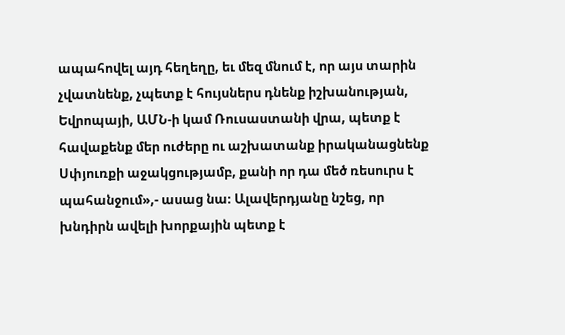ապահովել այդ հեղեղը, եւ մեզ մնում է, որ այս տարին չվատնենք, չպետք է հույսներս դնենք իշխանության, Եվրոպայի, ԱՄՆ-ի կամ Ռուսաստանի վրա, պետք է հավաքենք մեր ուժերը ու աշխատանք իրականացնենք Սփյուռքի աջակցությամբ, քանի որ դա մեծ ռեսուրս է պահանջում»,- ասաց նա։ Ալավերդյանը նշեց, որ խնդիրն ավելի խորքային պետք է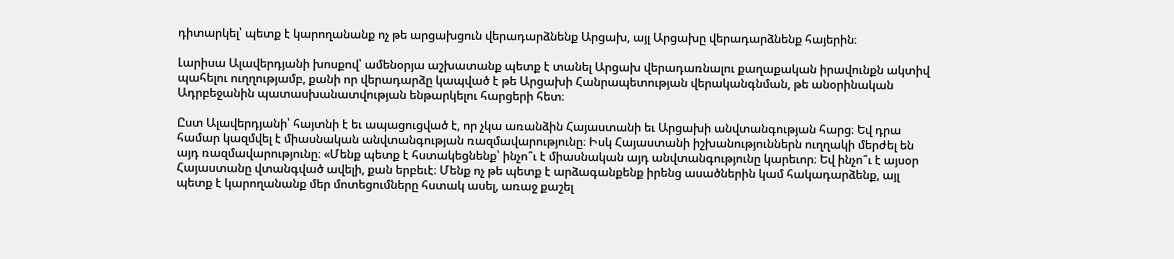դիտարկել՝ պետք է կարողանանք ոչ թե արցախցուն վերադարձնենք Արցախ, այլ Արցախը վերադարձնենք հայերին։

Լարիսա Ալավերդյանի խոսքով՝ ամենօրյա աշխատանք պետք է տանել Արցախ վերադառնալու քաղաքական իրավունքն ակտիվ պահելու ուղղությամբ, քանի որ վերադարձը կապված է թե Արցախի Հանրապետության վերականգնման, թե անօրինական Ադրբեջանին պատասխանատվության ենթարկելու հարցերի հետ։

Ըստ Ալավերդյանի՝ հայտնի է եւ ապացուցված է, որ չկա առանձին Հայաստանի եւ Արցախի անվտանգության հարց։ Եվ դրա համար կազմվել է միասնական անվտանգության ռազմավարությունը։ Իսկ Հայաստանի իշխանություններն ուղղակի մերժել են այդ ռազմավարությունը։ «Մենք պետք է հստակեցնենք՝ ինչո՞ւ է միասնական այդ անվտանգությունը կարեւոր։ Եվ ինչո՞ւ է այսօր Հայաստանը վտանգված ավելի, քան երբեւէ։ Մենք ոչ թե պետք է արձագանքենք իրենց ասածներին կամ հակադարձենք, այլ պետք է կարողանանք մեր մոտեցումները հստակ ասել, առաջ քաշել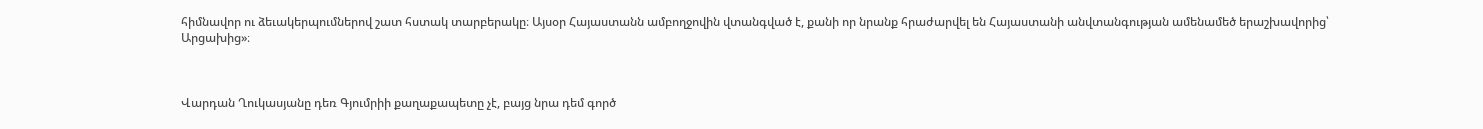հիմնավոր ու ձեւակերպումներով շատ հստակ տարբերակը։ Այսօր Հայաստանն ամբողջովին վտանգված է, քանի որ նրանք հրաժարվել են Հայաստանի անվտանգության ամենամեծ երաշխավորից՝ Արցախից»։



Վարդան Ղուկասյանը դեռ Գյումրիի քաղաքապետը չէ, բայց նրա դեմ գործ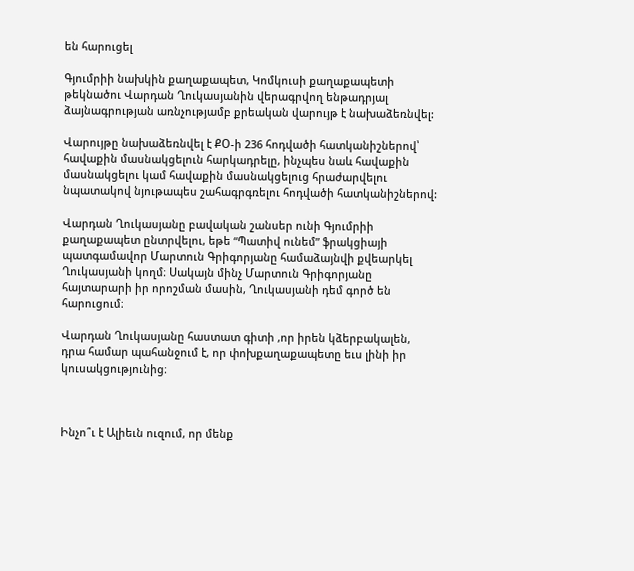են հարուցել

Գյումրիի նախկին քաղաքապետ, Կոմկուսի քաղաքապետի թեկնածու Վարդան Ղուկասյանին վերագրվող ենթադրյալ ձայնագրության առնչությամբ քրեական վարույթ է նախաձեռնվել:

Վարույթը նախաձեռնվել է ՔՕ-ի 236 հոդվածի հատկանիշներով՝ հավաքին մասնակցելուն հարկադրելը, ինչպես նաև հավաքին մասնակցելու կամ հավաքին մասնակցելուց հրաժարվելու նպատակով նյութապես շահագրգռելու հոդվածի հատկանիշներով:

Վարդան Ղուկասյանը բավական շանսեր ունի Գյումրիի քաղաքապետ ընտրվելու, եթե “Պատիվ ունեմ” ֆրակցիայի պատգամավոր Մարտուն Գրիգորյանը համաձայնվի քվեարկել Ղուկասյանի կողմ։ Սակայն մինչ Մարտուն Գրիգորյանը հայտարարի իր որոշման մասին, Ղուկասյանի դեմ գործ են հարուցում։

Վարդան Ղուկասյանը հաստատ գիտի ,որ իրեն կձերբակալեն, դրա համար պահանջում է, որ փոխքաղաքապետը եւս լինի իր կուսակցությունից։



Ինչո՞ւ է Ալիեւն ուզում, որ մենք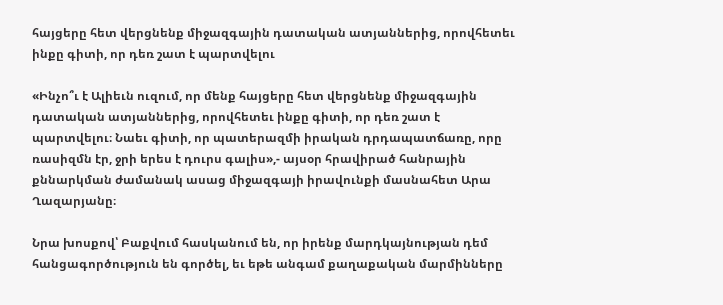հայցերը հետ վերցնենք միջազգային դատական ատյաններից, որովհետեւ ինքը գիտի, որ դեռ շատ է պարտվելու

«Ինչո՞ւ է Ալիեւն ուզում, որ մենք հայցերը հետ վերցնենք միջազգային դատական ատյաններից, որովհետեւ ինքը գիտի, որ դեռ շատ է պարտվելու։ Նաեւ գիտի, որ պատերազմի իրական դրդապատճառը, որը ռասիզմն էր, ջրի երես է դուրս գալիս»,- այսօր հրավիրած հանրային քննարկման ժամանակ ասաց միջազգայի իրավունքի մասնահետ Արա Ղազարյանը։

Նրա խոսքով՝ Բաքվում հասկանում են, որ իրենք մարդկայնության դեմ հանցագործություն են գործել, եւ եթե անգամ քաղաքական մարմինները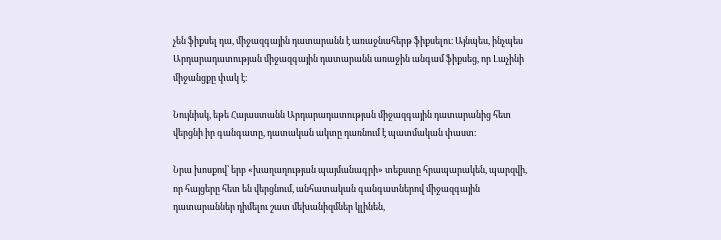չեն ֆիքսել դա, միջազգային դատարանն է առաջնահերթ ֆիքսելու։ Այնպես, ինչպես Արդարադատության միջազգային դատարանն առաջին անգամ ֆիքսեց, որ Լաչինի միջանցքը փակ է։

Նույնիսկ, եթե Հայաստանն Արդարադատության միջազգային դատարանից հետ վերցնի իր գանգատը, դատական ակտը դառնում է պատմական փաստ։

Նրա խոսքով՝ երբ «խաղաղության պայմանագրի» տեքստը հրապարակեն, պարզվի, որ հայցերը հետ են վերցնում, անհատական գանգատներով միջազգային դատարաններ դիմելու շատ մեխանիզմներ կլինեն,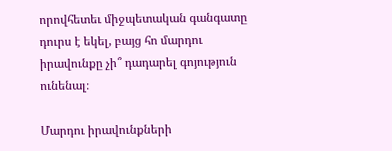որովհետեւ միջպետական գանգատը դուրս է եկել, բայց հո մարդու իրավունքը չի՞ դադարել գոյություն ունենալ։

Մարդու իրավունքների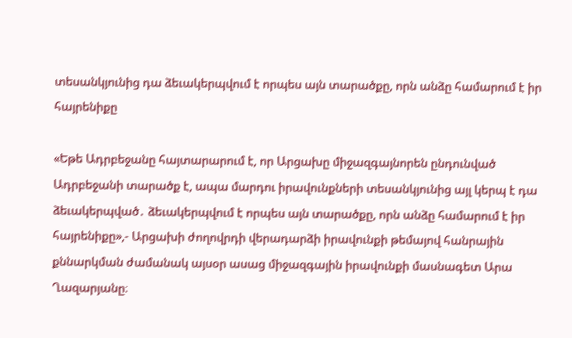տեսանկյունից դա ձեւակերպվում է որպես այն տարածքը, որն անձը համարում է իր հայրենիքը

«Եթե Ադրբեջանը հայտարարում է, որ Արցախը միջազգայնորեն ընդունված Ադրբեջանի տարածք է, ապա մարդու իրավունքների տեսանկյունից այլ կերպ է դա ձեւակերպված․ ձեւակերպվում է որպես այն տարածքը, որն անձը համարում է իր հայրենիքը»,- Արցախի ժողովրդի վերադարձի իրավունքի թեմայով հանրային քննարկման ժամանակ այսօր ասաց միջազգային իրավունքի մասնագետ Արա Ղազարյանը։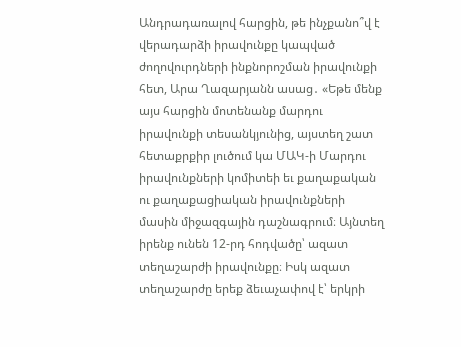Անդրադառալով հարցին, թե ինչքանո՞վ է վերադարձի իրավունքը կապված ժողովուրդների ինքնորոշման իրավունքի հետ, Արա Ղազարյանն ասաց․ «Եթե մենք այս հարցին մոտենանք մարդու իրավունքի տեսանկյունից, այստեղ շատ հետաքրքիր լուծում կա ՄԱԿ-ի Մարդու իրավունքների կոմիտեի եւ քաղաքական ու քաղաքացիական իրավունքների մասին միջազգային դաշնագրում։ Այնտեղ իրենք ունեն 12-րդ հոդվածը՝ ազատ տեղաշարժի իրավունքը։ Իսկ ազատ տեղաշարժը երեք ձեւաչափով է՝ երկրի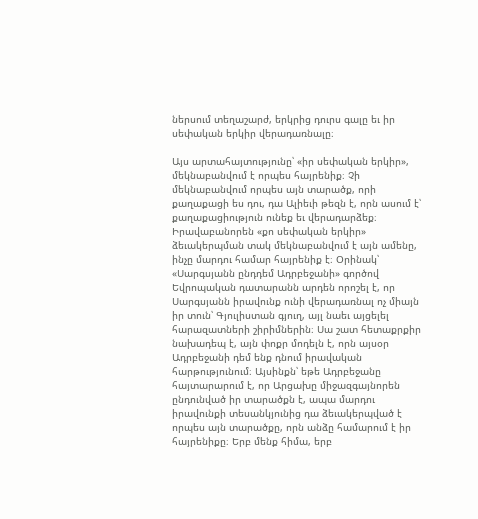ներսում տեղաշարժ, երկրից դուրս գալը եւ իր սեփական երկիր վերադառնալը։

Այս արտահայտությունը՝ «իր սեփական երկիր», մեկնաբանվում է որպես հայրենիք։ Չի մեկնաբանվում որպես այն տարածք, որի քաղաքացի ես դու, դա Ալիեւի թեզն է, որն ասում է՝ քաղաքացիություն ունեք եւ վերադարձեք։ Իրավաբանորեն «քո սեփական երկիր» ձեւակերպման տակ մեկնաբանվում է այն ամենը, ինչը մարդու համար հայրենիք է։ Օրինակ՝ «Սարգսյանն ընդդեմ Ադրբեջանի» գործով Եվրոպական դատարանն արդեն որոշել է, որ Սարգսյանն իրավունք ունի վերադառնալ ոչ միայն իր տուն՝ Գյուլիստան գյուղ, այլ նաեւ այցելել հարազատների շիրիմներին։ Սա շատ հետաքրքիր նախադեպ է, այն փոքր մոդելն է, որն այսօր Ադրբեջանի դեմ ենք դնում իրավական հարթությունում։ Այսինքն՝ եթե Ադրբեջանը հայտարարում է, որ Արցախը միջազգայնորեն ընդունված իր տարածքն է, ապա մարդու իրավունքի տեսանկյունից դա ձեւակերպված է որպես այն տարածքը, որն անձը համարում է իր հայրենիքը։ Երբ մենք հիմա, երբ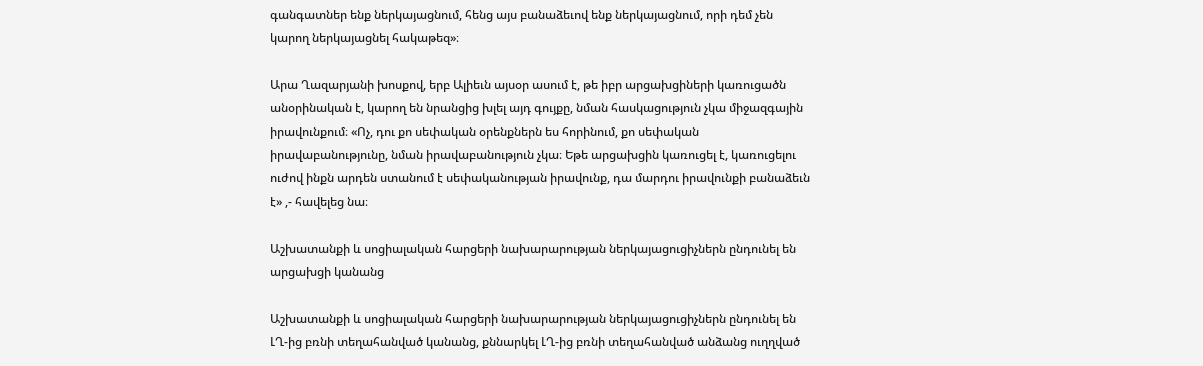գանգատներ ենք ներկայացնում, հենց այս բանաձեւով ենք ներկայացնում, որի դեմ չեն կարող ներկայացնել հակաթեզ»։

Արա Ղազարյանի խոսքով, երբ Ալիեւն այսօր ասում է, թե իբր արցախցիների կառուցածն անօրինական է, կարող են նրանցից խլել այդ գույքը, նման հասկացություն չկա միջազգային իրավունքում։ «Ոչ, դու քո սեփական օրենքներն ես հորինում, քո սեփական իրավաբանությունը, նման իրավաբանություն չկա։ Եթե արցախցին կառուցել է, կառուցելու ուժով ինքն արդեն ստանում է սեփականության իրավունք, դա մարդու իրավունքի բանաձեւն է» ,- հավելեց նա։

Աշխատանքի և սոցիալական հարցերի նախարարության ներկայացուցիչներն ընդունել են արցախցի կանանց

Աշխատանքի և սոցիալական հարցերի նախարարության ներկայացուցիչներն ընդունել են ԼՂ-ից բռնի տեղահանված կանանց, քննարկել ԼՂ-ից բռնի տեղահանված անձանց ուղղված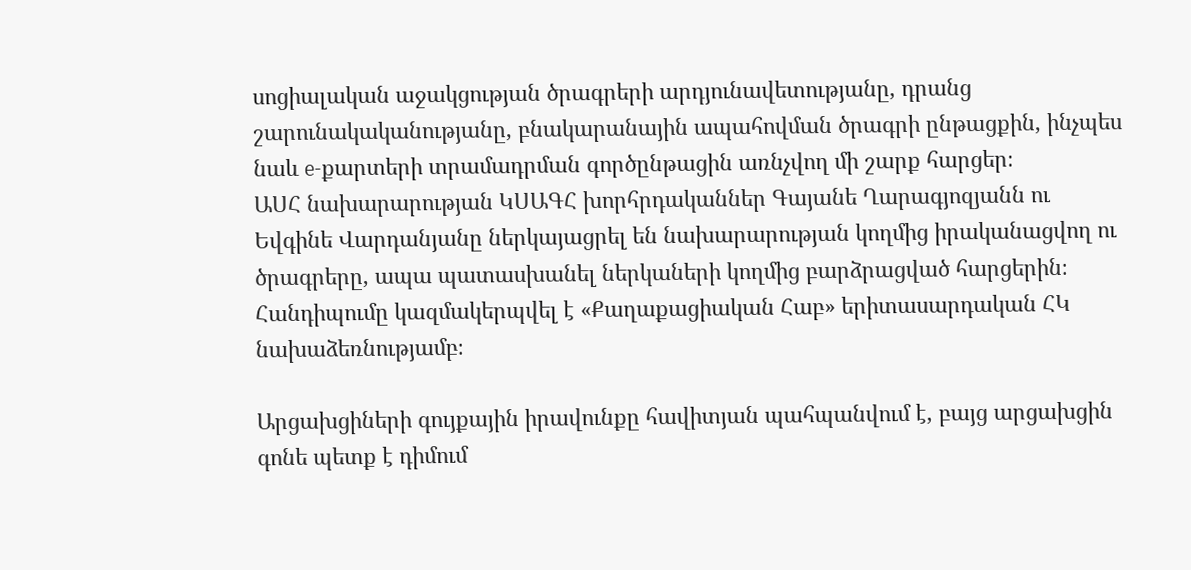սոցիալական աջակցության ծրագրերի արդյունավետությանը, դրանց շարունակականությանը, բնակարանային ապահովման ծրագրի ընթացքին, ինչպես նաև e-քարտերի տրամադրման գործընթացին առնչվող մի շարք հարցեր։
ԱՍՀ նախարարության ԿՍԱԳՀ խորհրդականներ Գայանե Ղարագյոզյանն ու Եվգինե Վարդանյանը ներկայացրել են նախարարության կողմից իրականացվող ու ծրագրերը, ապա պատասխանել ներկաների կողմից բարձրացված հարցերին։
Հանդիպումը կազմակերպվել է «Քաղաքացիական Հաբ» երիտասարդական ՀԿ նախաձեռնությամբ։

Արցախցիների գույքային իրավունքը հավիտյան պահպանվում է, բայց արցախցին գոնե պետք է դիմում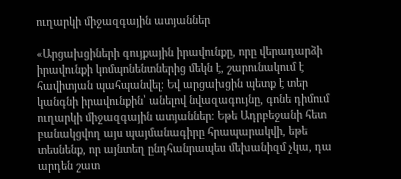ուղարկի միջազգային ատյաններ

«Արցախցիների գույքային իրավունքը, որը վերադարձի իրավունքի կոմպոնենտներից մեկն է, շարունակում է հավիտյան պահպանվել։ Եվ արցախցին պետք է տեր կանգնի իրավունքին՝ անելով նվազագույնը, գոնե դիմում ուղարկի միջազգային ատյաններ։ Եթե Ադրբեջանի հետ բանակցվող այս պայմանագիրը հրապարակվի, եթե տեսնենք, որ այնտեղ ընդհանրապես մեխանիզմ չկա, դա արդեն շատ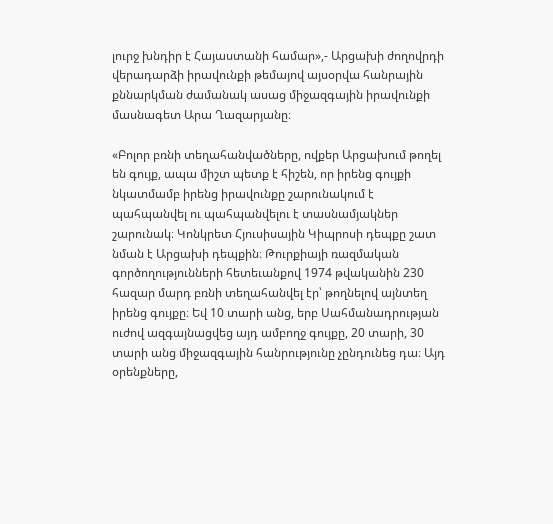լուրջ խնդիր է Հայաստանի համար»,- Արցախի ժողովրդի վերադարձի իրավունքի թեմայով այսօրվա հանրային քննարկման ժամանակ ասաց միջազգային իրավունքի մասնագետ Արա Ղազարյանը։

«Բոլոր բռնի տեղահանվածները, ովքեր Արցախում թողել են գույք, ապա միշտ պետք է հիշեն, որ իրենց գույքի նկատմամբ իրենց իրավունքը շարունակում է պահպանվել ու պահպանվելու է տասնամյակներ շարունակ։ Կոնկրետ Հյուսիսային Կիպրոսի դեպքը շատ նման է Արցախի դեպքին։ Թուրքիայի ռազմական գործողությունների հետեւանքով 1974 թվականին 230 հազար մարդ բռնի տեղահանվել էր՝ թողնելով այնտեղ իրենց գույքը։ Եվ 10 տարի անց, երբ Սահմանադրության ուժով ազգայնացվեց այդ ամբողջ գույքը, 20 տարի, 30 տարի անց միջազգային հանրությունը չընդունեց դա։ Այդ օրենքները,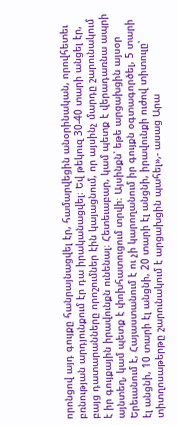որոնցով այդ գույքը հանրայնացվել էր, համարվեցին անօրինական, որովհետեւ բռնության արդյունքում էր դա իրականացվել։ Եվ թեկուզ 30-40 տարի անցել էր, բայց դատարանները որոշումներ էին կայացնում, որ այսինչ մարդը շարունակում է իր գույքային իրավունքն ունենալ։ Հետեւաբար, կամ պետք է վերադառնա ապրի այնտեղ, կամ պետք է փոխհատուցում տրվի։ Այսինքն՝ եթե արցախցին այսօր Երեւանում է, Հայաստանում է ու չի կարողանում իր գույքն օգտագործել, 5 տարի էլ անցնի, 10 տարի էլ անցնի, 20 տարի էլ անցնի, իրավունքի ուժով տիտուլը՝ տիտղոսաթերթը շարունակում է արցախցին պահել»,- ասաց Արա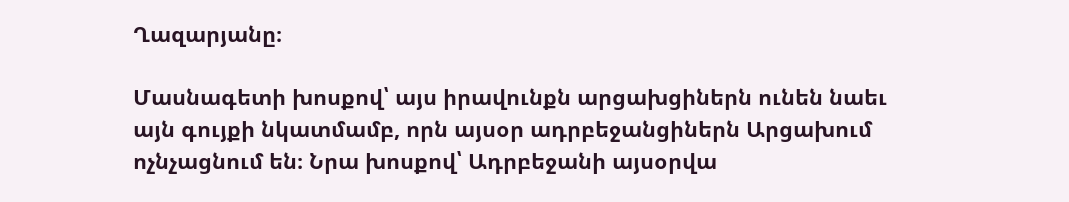Ղազարյանը։

Մասնագետի խոսքով՝ այս իրավունքն արցախցիներն ունեն նաեւ այն գույքի նկատմամբ, որն այսօր ադրբեջանցիներն Արցախում ոչնչացնում են։ Նրա խոսքով՝ Ադրբեջանի այսօրվա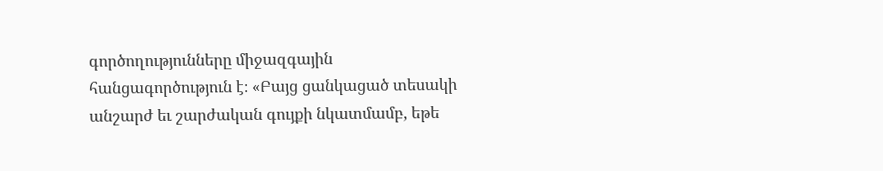գործողությունները միջազգային հանցագործություն է։ «Բայց ցանկացած տեսակի անշարժ եւ շարժական գույքի նկատմամբ, եթե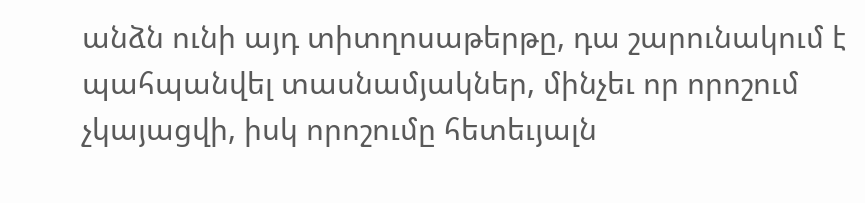անձն ունի այդ տիտղոսաթերթը, դա շարունակում է պահպանվել տասնամյակներ, մինչեւ որ որոշում չկայացվի, իսկ որոշումը հետեւյալն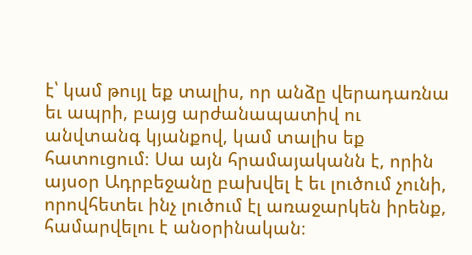է՝ կամ թույլ եք տալիս, որ անձը վերադառնա եւ ապրի, բայց արժանապատիվ ու անվտանգ կյանքով, կամ տալիս եք հատուցում։ Սա այն հրամայականն է, որին այսօր Ադրբեջանը բախվել է եւ լուծում չունի, որովհետեւ ինչ լուծում էլ առաջարկեն իրենք, համարվելու է անօրինական։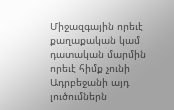Միջազգային որեւէ քաղաքական կամ դատական մարմին որեւէ հիմք չունի Ադրբեջանի այդ լուծումներն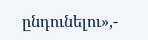ընդունելու»,-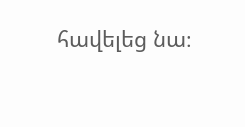հավելեց նա։